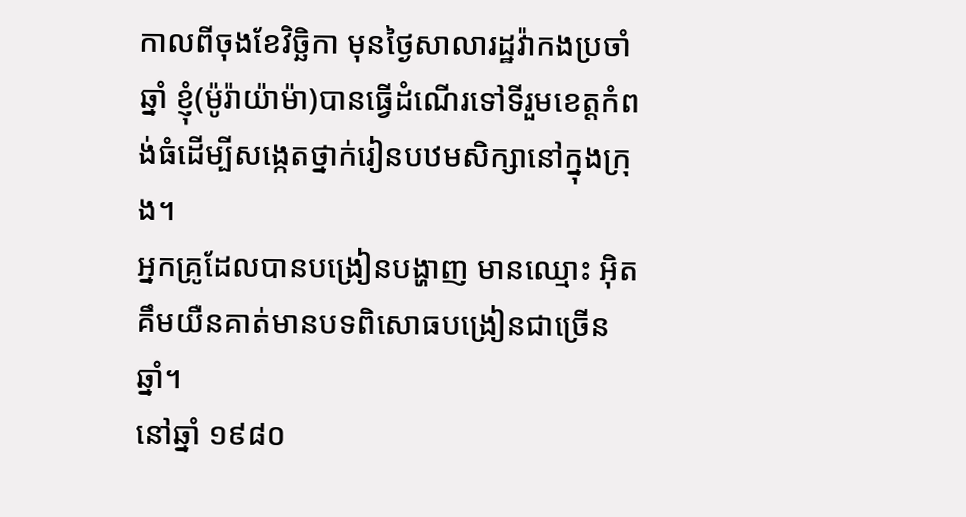កាលពីចុងខែវិច្ឆិកា មុនថ្ងៃសាលារដ្ឋវ៉ាកងប្រចាំឆ្នាំ ខ្ញុំ(ម៉ូរ៉ាយ៉ាម៉ា)បានធ្វើដំណើរទៅទីរួមខេត្តកំពង់ធំដើម្បីសង្កេតថ្នាក់រៀនបឋមសិក្សានៅក្នុងក្រុង។
អ្នកគ្រូដែលបានបង្រៀនបង្ហាញ មានឈ្មោះ អ៊ិត គឹមយឺនគាត់មានបទពិសោធបង្រៀនជាច្រើនឆ្នាំ។
នៅឆ្នាំ ១៩៨០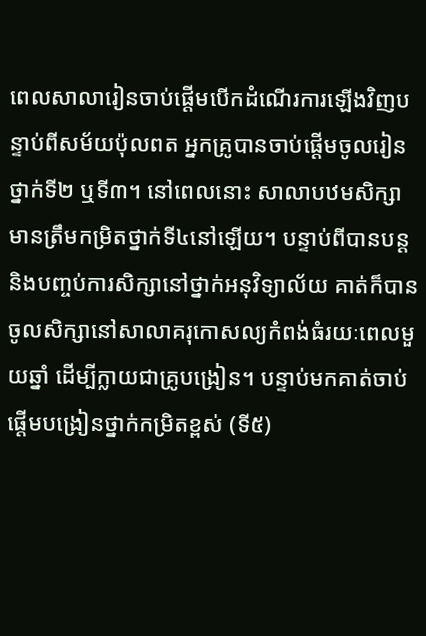ពេលសាលារៀនចាប់ផ្ដើមបើកដំណើរការឡើងវិញបន្ទាប់ពីសម័យប៉ុលពត អ្នកគ្រូបានចាប់ផ្ដើមចូលរៀនថ្នាក់ទី២ ឬទី៣។ នៅពេលនោះ សាលាបឋមសិក្សាមានត្រឹមកម្រិតថ្នាក់ទី៤នៅឡើយ។ បន្ទាប់ពីបានបន្ដ និងបញ្ចប់ការសិក្សានៅថ្នាក់អនុវិទ្យាល័យ គាត់ក៏បានចូលសិក្សានៅសាលាគរុកោសល្យកំពង់ធំរយៈពេលមួយឆ្នាំ ដើម្បីក្លាយជាគ្រូបង្រៀន។ បន្ទាប់មកគាត់ចាប់ផ្ដើមបង្រៀនថ្នាក់កម្រិតខ្ពស់ (ទី៥)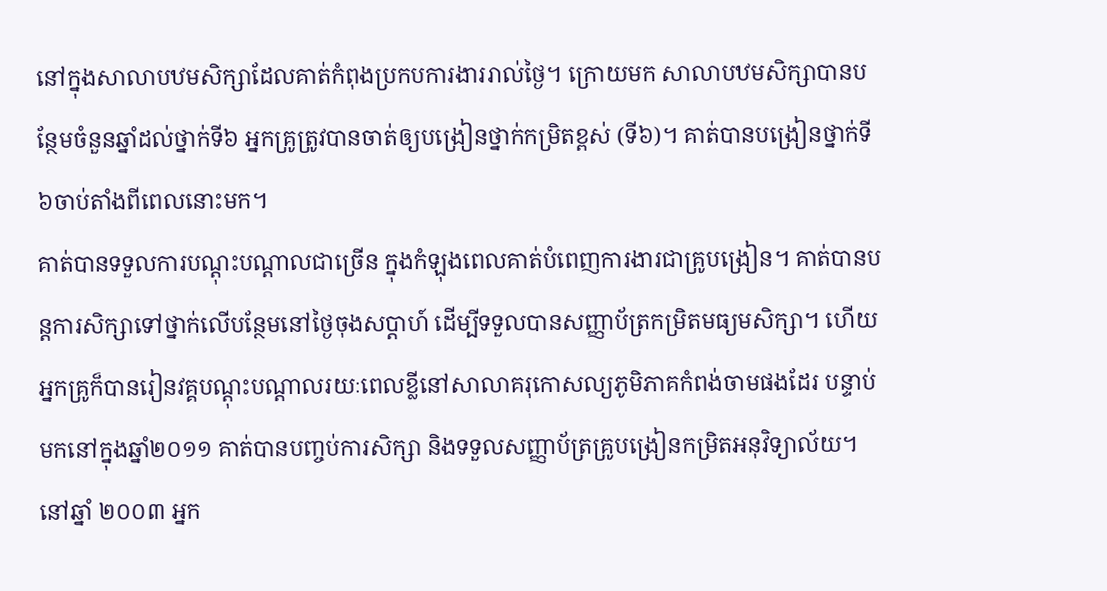នៅក្នុងសាលាបឋមសិក្សាដែលគាត់កំពុងប្រកបការងាររាល់ថ្ងៃ។ ក្រោយមក សាលាបឋមសិក្សាបានបន្ថែមចំនួនឆ្នាំដល់ថ្នាក់ទី៦ អ្នកគ្រូត្រូវបានចាត់ឲ្យបង្រៀនថ្នាក់កម្រិតខ្ពស់ (ទី៦)។ គាត់បានបង្រៀនថ្នាក់ទី៦ចាប់តាំងពីពេលនោះមក។
គាត់បានទទួលការបណ្ដុះបណ្ដាលជាច្រើន ក្នុងកំឡុងពេលគាត់បំពេញការងារជាគ្រូបង្រៀន។ គាត់បានបន្ដការសិក្សាទៅថ្នាក់លើបន្ថែមនៅថ្ងៃចុងសប្ដាហ៍ ដើម្បីទទួលបានសញ្ញាប័ត្រកម្រិតមធ្យមសិក្សា។ ហើយអ្នកគ្រូក៏បានរៀនវគ្គបណ្ដុះបណ្ដាលរយៈពេលខ្លីនៅសាលាគរុកោសល្យភូមិភាគកំពង់ចាមផងដែរ បន្ទាប់មកនៅក្នុងឆ្នាំ២០១១ គាត់បានបញ្ចប់ការសិក្សា និងទទួលសញ្ញាប័ត្រគ្រូបង្រៀនកម្រិតអនុវិទ្យាល័យ។
នៅឆ្នាំ ២០០៣ អ្នក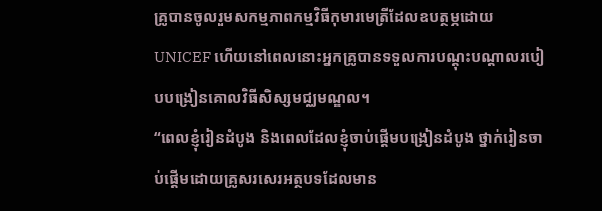គ្រូបានចូលរួមសកម្មភាពកម្មវិធីកុមារមេត្រីដែលឧបត្ថម្ភដោយ UNICEF ហើយនៅពេលនោះអ្នកគ្រូបានទទួលការបណ្ដុះបណ្ដាលរបៀបបង្រៀនគោលវិធីសិស្សមជ្ឈមណ្ឌល។
“ពេលខ្ញុំរៀនដំបូង និងពេលដែលខ្ញុំចាប់ផ្ដើមបង្រៀនដំបូង ថ្នាក់រៀនចាប់ផ្ដើមដោយគ្រូសរសេរអត្ថបទដែលមាន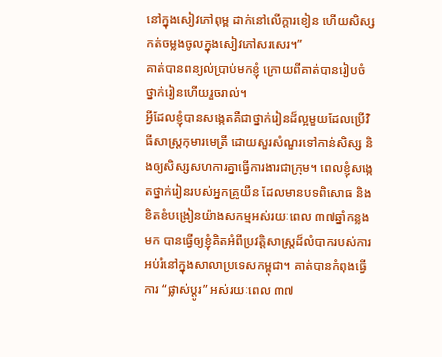នៅក្នុងសៀវភៅពុម្ព ដាក់នៅលើក្ដារខៀន ហើយសិស្សកត់ចម្លងចូលក្នុងសៀវភៅសរសេរ។”
គាត់បានពន្យល់ប្រាប់មកខ្ញុំ ក្រោយពីគាត់បានរៀបចំថ្នាក់រៀនហើយរួចរាល់។
អ្វីដែលខ្ញុំបានសង្កេតគឺជាថ្នាក់រៀនដ៏ល្អមួយដែលប្រើវិធីសាស្រ្តកុមារមេត្រី ដោយសួរសំណួរទៅកាន់សិស្ស និងឲ្យសិស្សសហការគ្នាធ្វើការងារជាក្រុម។ ពេលខ្ញុំសង្កេតថ្នាក់រៀនរបស់អ្នកគ្រូយឺន ដែលមានបទពិសោធ និងខិតខំបង្រៀនយ៉ាងសកម្មអស់រយៈពេល ៣៧ឆ្នាំកន្លងមក បានធ្វើឲ្យខ្ញុំគិតអំពីប្រវត្តិសាស្រ្តដ៏លំបាករបស់ការអប់រំនៅក្នុងសាលាប្រទេសកម្ពុជា។ គាត់បានកំពុងធ្វើការ “ផ្លាស់ប្ដូរ” អស់រយៈពេល ៣៧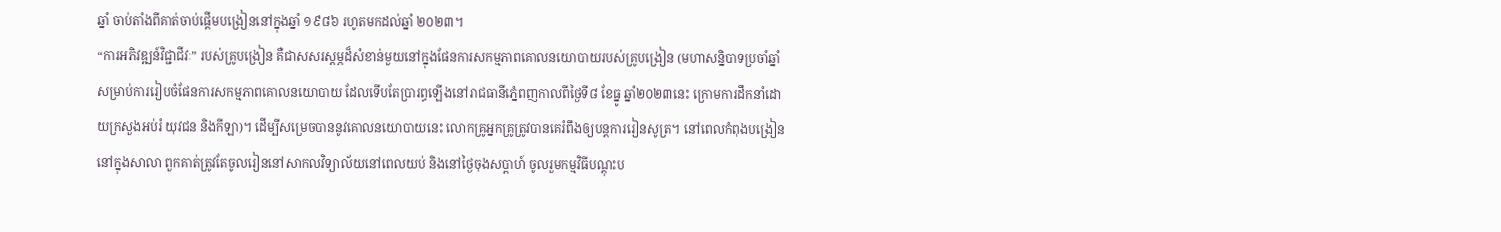ឆ្នាំ ចាប់តាំងពីគាត់ចាប់ផ្ដើមបង្រៀននៅក្នុងឆ្នាំ ១៩៨៦ រហូតមកដល់ឆ្នាំ ២០២៣។
“ការអភិវឌ្ឍន៍វិជ្ជាជីវៈ” របស់គ្រូបង្រៀន គឺជាសសរស្ដម្ភដ៏សំខាន់មួយនៅក្នុងផែនការសកម្មភាពគោលនយោបាយរបស់គ្រូបង្រៀន (មហាសន្និបាទប្រចាំឆ្នាំសម្រាប់ការរៀបចំផែនការសកម្មភាពគោលនយោបាយ ដែលទើបតែប្រារព្ធឡើងនៅរាជធានីភ្នំេពញកាលពីថ្ងៃទី៨ ខែធ្នូ ឆ្នាំ២០២៣នេះ ក្រោមការដឹកនាំដោយក្រសួងអប់រំ យុវជន និងកីឡា)។ ដើម្បីសម្រេចបាននូវគោលនយោបាយនេះ លោកគ្រូអ្នកគ្រូត្រូវបានគេរំពឹងឲ្យបន្ដការរៀនសូត្រ។ នៅពេលកំពុងបង្រៀននៅក្នុងសាលា ពួកគាត់ត្រូវតែចូលរៀននៅសាកលវិទ្យាល័យនៅពេលយប់ និងនៅថ្ងៃចុងសប្ដាហ៍ ចូលរួមកម្មវិធីបណ្ដុះប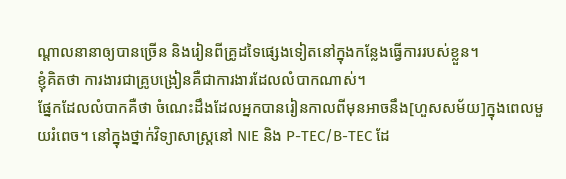ណ្ដាលនានាឲ្យបានច្រើន និងរៀនពីគ្រូដទៃផ្សេងទៀតនៅក្នុងកន្លែងធ្វើការរបស់ខ្លួន។
ខ្ញុំគិតថា ការងារជាគ្រូបង្រៀនគឺជាការងារដែលលំបាកណាស់។
ផ្នែកដែលលំបាកគឺថា ចំណេះដឹងដែលអ្នកបានរៀនកាលពីមុនអាចនឹង[ហួសសម័យ]ក្នុងពេលមួយរំពេច។ នៅក្នុងថ្នាក់វិទ្យាសាស្រ្តនៅ NIE និង P-TEC/B-TEC ដែ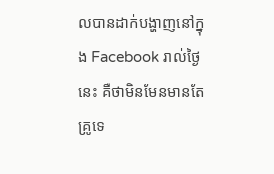លបានដាក់បង្ហាញនៅក្នុង Facebook រាល់ថ្ងៃនេះ គឺថាមិនមែនមានតែគ្រូទេ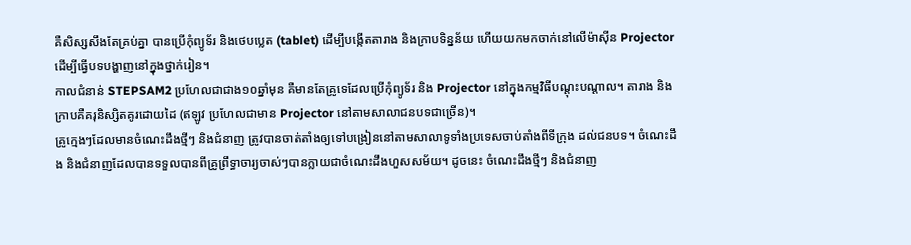គឺសិស្សសឹងតែគ្រប់គ្នា បានប្រើកុំព្យូទ័រ និងថេបប្លេត (tablet) ដើម្បីបង្កើតតារាង និងក្រាបទិន្នន័យ ហើយយកមកចាក់នៅលើម៉ាស៊ីន Projector ដើម្បីធ្វើបទបង្ហាញនៅក្នុងថ្នាក់រៀន។
កាលជំនាន់ STEPSAM2 ប្រហែលជាជាង១០ឆ្នាំមុន គឺមានតែគ្រូទេដែលប្រើកុំព្យូទ័រ និង Projector នៅក្នុងកម្មវិធីបណ្ដុះបណ្ដាល។ តារាង និងក្រាបគឺគរុនិស្សិតគូរដោយដៃ (ឥឡូវ ប្រហែលជាមាន Projector នៅតាមសាលាជនបទជាច្រើន)។
គ្រូក្មេងៗដែលមានចំណេះដឹងថ្មីៗ និងជំនាញ ត្រូវបានចាត់តាំងឲ្យទៅបង្រៀននៅតាមសាលាទូទាំងប្រទេសចាប់តាំងពីទីក្រុង ដល់ជនបទ។ ចំណេះដឹង និងជំនាញដែលបានទទួលបានពីគ្រូព្រឹទ្ធាចារ្យចាស់ៗបានក្លាយជាចំណេះដឹងហួសសម័យ។ ដូចនេះ ចំណេះដឹងថ្មីៗ និងជំនាញ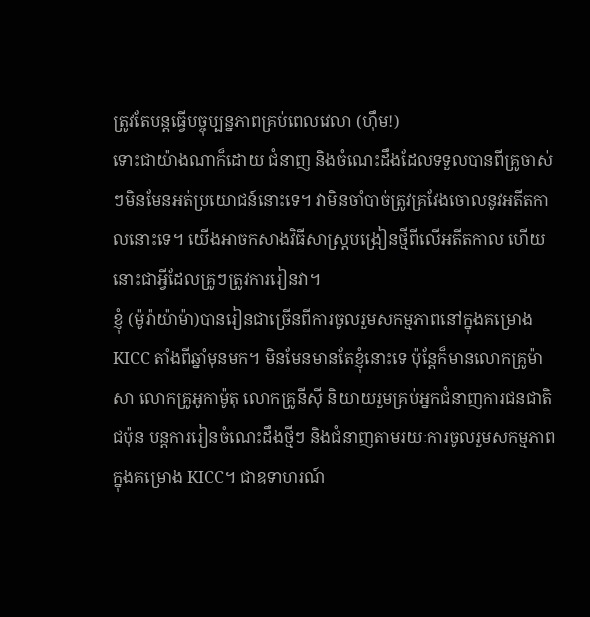ត្រូវតែបន្តធ្វើបច្ចុប្បន្នភាពគ្រប់ពេលវេលា (ហ៊ឹម!)
ទោះជាយ៉ាងណាក៏ដោយ ជំនាញ និងចំណេះដឹងដែលទទួលបានពីគ្រូចាស់ៗមិនមែនអត់ប្រយោជន៍នោះទេ។ វាមិនចាំបាច់ត្រូវគ្រវែងចោលនូវអតីតកាលនោះទេ។ យើងអាចកសាងវិធីសាស្រ្តបង្រៀនថ្មីពីលើអតីតកាល ហើយនោះជាអ្វីដែលគ្រូៗត្រូវការរៀនវា។
ខ្ញុំ (ម៉ូរ៉ាយ៉ាម៉ា)បានរៀនជាច្រើនពីការចូលរួមសកម្មភាពនៅក្នុងគម្រោង KICC តាំងពីឆ្នាំមុនមក។ មិនមែនមានតែខ្ញុំនោះទេ ប៉ុន្តែក៏មានលោកគ្រូម៉ាសា លោកគ្រូអូកាម៉ូតុ លោកគ្រូនីស៊ី និយាយរួមគ្រប់អ្នកជំនាញការជនជាតិជប៉ុន បន្តការរៀនចំណេះដឹងថ្មីៗ និងជំនាញតាមរយៈការចូលរួមសកម្មភាពក្នុងគម្រោង KICC។ ជាឧទាហរណ៍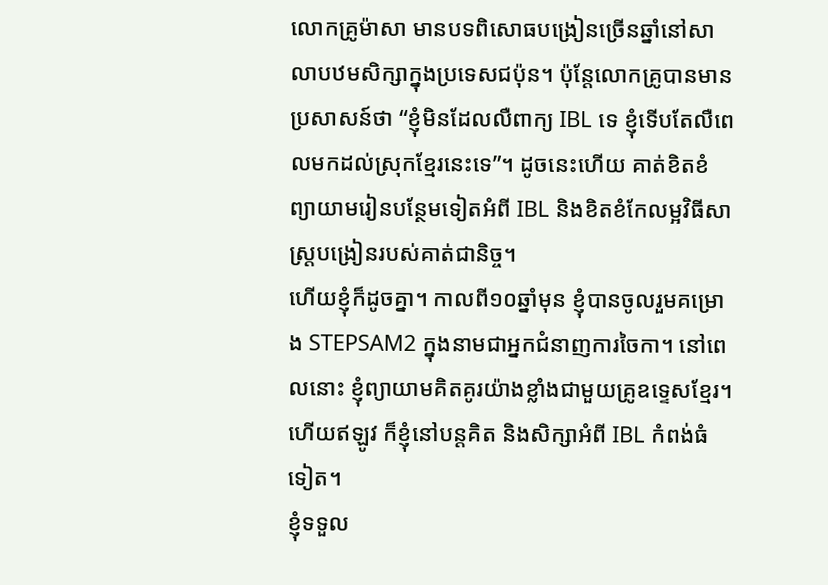លោកគ្រូម៉ាសា មានបទពិសោធបង្រៀនច្រើនឆ្នាំនៅសាលាបឋមសិក្សាក្នុងប្រទេសជប៉ុន។ ប៉ុន្តែលោកគ្រូបានមានប្រសាសន៍ថា “ខ្ញុំមិនដែលលឺពាក្យ IBL ទេ ខ្ញុំទើបតែលឺពេលមកដល់ស្រុកខ្មែរនេះទេ”។ ដូចនេះហើយ គាត់ខិតខំព្យាយាមរៀនបន្ថែមទៀតអំពី IBL និងខិតខំកែលម្អវិធីសាស្រ្តបង្រៀនរបស់គាត់ជានិច្ច។
ហើយខ្ញុំក៏ដូចគ្នា។ កាលពី១០ឆ្នាំមុន ខ្ញុំបានចូលរួមគម្រោង STEPSAM2 ក្នុងនាមជាអ្នកជំនាញការចៃកា។ នៅពេលនោះ ខ្ញុំព្យាយាមគិតគូរយ៉ាងខ្លាំងជាមួយគ្រូឧទ្ទេសខ្មែរ។ ហើយឥឡូវ ក៏ខ្ញុំនៅបន្តគិត និងសិក្សាអំពី IBL កំពង់ធំទៀត។
ខ្ញុំទទួល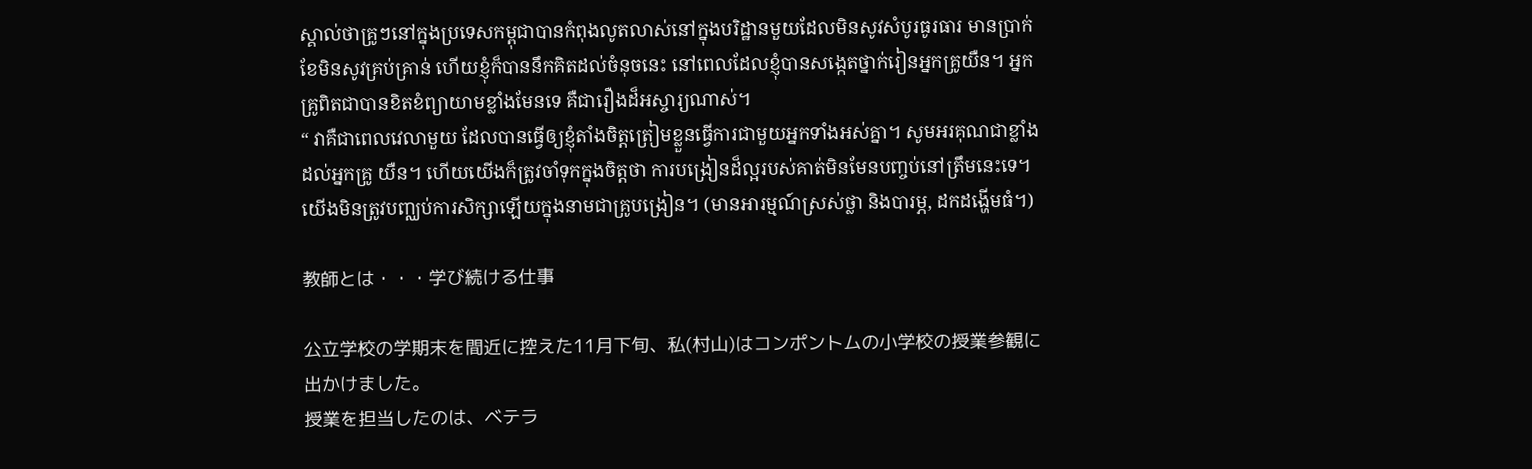ស្គាល់ថាគ្រូៗនៅក្នុងប្រទេសកម្ពុជាបានកំពុងលូតលាស់នៅក្នុងបរិដ្ឋានមួយដែលមិនសូវសំបូរធូរធារ មានប្រាក់ខែមិនសូវគ្រប់គ្រាន់ ហើយខ្ញុំក៏បាននឹកគិតដល់ចំនុចនេះ នៅពេលដែលខ្ញុំបានសង្កេតថ្នាក់រៀនអ្នកគ្រូយឺន។ អ្នកគ្រូពិតជាបានខិតខំព្យាយាមខ្លាំងមែនទេ គឺជារឿងដ៏អស្ចារ្យណាស់។
“ វាគឺជាពេលវេលាមួយ ដែលបានធ្វើឲ្យខ្ញុំតាំងចិត្តត្រៀមខ្លួនធ្វើការជាមួយអ្នកទាំងអស់គ្នា។ សូមអរគុណជាខ្លាំង ដល់អ្នកគ្រូ យឺន។ ហើយយើងក៏ត្រូវចាំទុកក្នុងចិត្តថា ការបង្រៀនដ៏ល្អរបស់គាត់មិនមែនបញ្ចប់នៅត្រឹមនេះទេ។ យើងមិនត្រូវបញ្ឈប់ការសិក្សាឡើយក្នុងនាមជាគ្រូបង្រៀន។ (មានអារម្មណ៍ស្រស់ថ្លា និងបារម្ភ, ដកដង្ហើមធំ។)

教師とは・・・学び続ける仕事

公立学校の学期末を間近に控えた11月下旬、私(村山)はコンポントムの小学校の授業参観に出かけました。
授業を担当したのは、ベテラ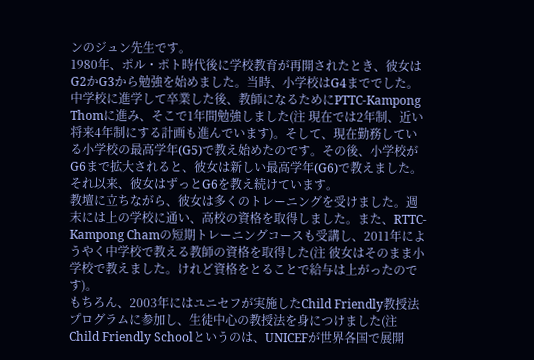ンのジュン先生です。
1980年、ポル・ポト時代後に学校教育が再開されたとき、彼女はG2かG3から勉強を始めました。当時、小学校はG4まででした。中学校に進学して卒業した後、教師になるためにPTTC-Kampong Thomに進み、そこで1年間勉強しました(注 現在では2年制、近い将来4年制にする計画も進んでいます)。そして、現在勤務している小学校の最高学年(G5)で教え始めたのです。その後、小学校がG6まで拡大されると、彼女は新しい最高学年(G6)で教えました。
それ以来、彼女はずっとG6を教え続けています。
教壇に立ちながら、彼女は多くのトレーニングを受けました。週末には上の学校に通い、高校の資格を取得しました。また、RTTC-Kampong Chamの短期トレーニングコースも受講し、2011年にようやく中学校で教える教師の資格を取得した(注 彼女はそのまま小学校で教えました。けれど資格をとることで給与は上がったのです)。
もちろん、2003年にはユニセフが実施したChild Friendly教授法プログラムに参加し、生徒中心の教授法を身につけました(注 Child Friendly Schoolというのは、UNICEFが世界各国で展開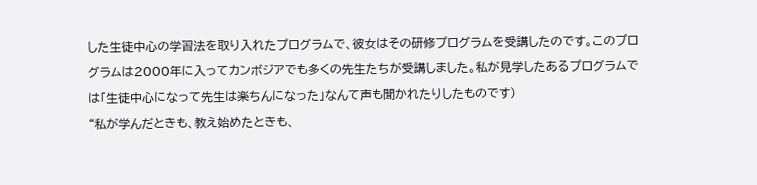した生徒中心の学習法を取り入れたプログラムで、彼女はその研修プログラムを受講したのです。このプログラムは2000年に入ってカンボジアでも多くの先生たちが受講しました。私が見学したあるプログラムでは「生徒中心になって先生は楽ちんになった」なんて声も聞かれたりしたものです)
“私が学んだときも、教え始めたときも、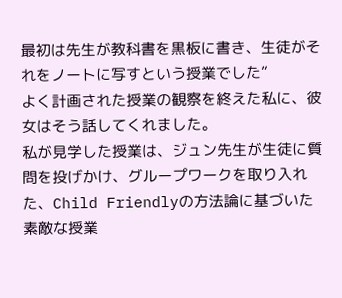最初は先生が教科書を黒板に書き、生徒がそれをノートに写すという授業でした”
よく計画された授業の観察を終えた私に、彼女はそう話してくれました。
私が見学した授業は、ジュン先生が生徒に質問を投げかけ、グループワークを取り入れた、Child Friendlyの方法論に基づいた素敵な授業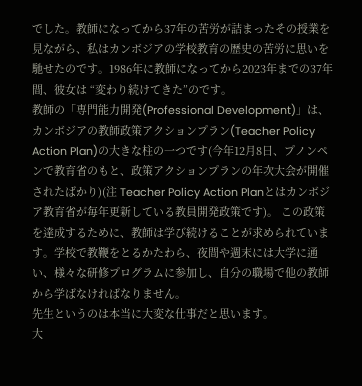でした。教師になってから37年の苦労が詰まったその授業を見ながら、私はカンボジアの学校教育の歴史の苦労に思いを馳せたのです。1986年に教師になってから2023年までの37年間、彼女は “変わり続けてきた”のです。
教師の「専門能力開発(Professional Development)」は、カンボジアの教師政策アクションプラン(Teacher Policy Action Plan)の大きな柱の一つです(今年12月8日、プノンペンで教育省のもと、政策アクションプランの年次大会が開催されたばかり)(注 Teacher Policy Action Planとはカンボジア教育省が毎年更新している教員開発政策です)。 この政策を達成するために、教師は学び続けることが求められています。学校で教鞭をとるかたわら、夜間や週末には大学に通い、様々な研修プログラムに参加し、自分の職場で他の教師から学ばなければなりません。
先生というのは本当に大変な仕事だと思います。
大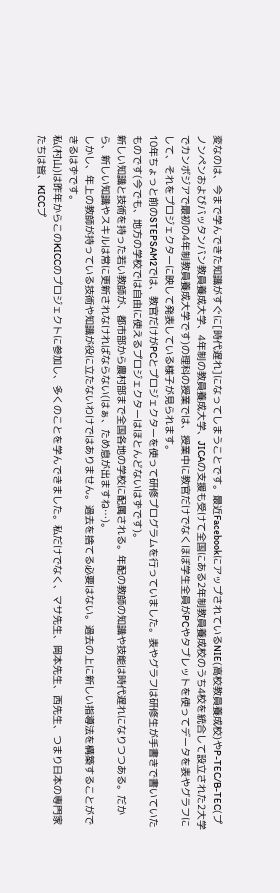変なのは、今まで学んできた知識がすぐに[時代遅れ]になってしまうことです。最近FacebookにアップされているNIE(高校教員養成校)やP-TEC/B-TEC(プノンペンおよびバッタンバン教員養成大学、4年制の教員養成大学、JICAの支援も受けて全国にある2年制教員養成校のうち4校を統合して設立された2大学でカンボジアで最初の4年制教員養成大学です)の理科の授業では、授業中に教官だけでなくほぼ学生全員がPCやタブレットを使ってデータを表やグラフにして、それをプロジェクターに映して発表している様子が見られます。
10年ちょっと前のSTEPSAM2では、教官だけがPCとプロジェクターを使って研修プログラムを行っていました。表やグラフは研修生が手書きで書いていたものです(今でも、地方の学校では自由に使えるプロジェクターはほとんどないはずです)。
新しい知識と技術を持った若い教師が、都市部から農村部まで全国各地の学校に配属される。年配の教師の知識や技能は時代遅れになりつつある。だから、新しい知識やスキルは常に更新されなければならない(はぁ、ため息が出ますね…)。
しかし、年上の教師が持っている技術や知識が役に立たないわけではありません。過去を捨てる必要はない。過去の上に新しい指導法を構築することができるはずです。
私(村山)は昨年からこのKICCのプロジェクトに参加し、多くのことを学んできました。私だけでなく、マサ先生、岡本先生、西先生、つまり日本の専門家たちは皆、KICCプ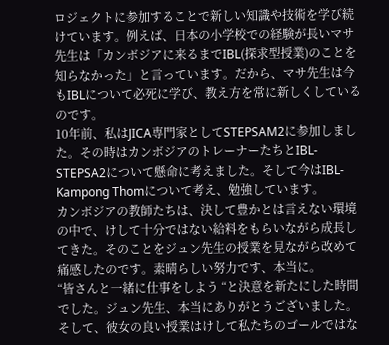ロジェクトに参加することで新しい知識や技術を学び続けています。例えば、日本の小学校での経験が長いマサ先生は「カンボジアに来るまでIBL(探求型授業)のことを知らなかった」と言っています。だから、マサ先生は今もIBLについて必死に学び、教え方を常に新しくしているのです。
10年前、私はJICA専門家としてSTEPSAM2に参加しました。その時はカンボジアのトレーナーたちとIBL-STEPSA2について懸命に考えました。そして今はIBL-Kampong Thomについて考え、勉強しています。
カンボジアの教師たちは、決して豊かとは言えない環境の中で、けして十分ではない給料をもらいながら成長してきた。そのことをジュン先生の授業を見ながら改めて痛感したのです。素晴らしい努力です、本当に。
“皆さんと一緒に仕事をしよう “と決意を新たにした時間でした。ジュン先生、本当にありがとうございました。そして、彼女の良い授業はけして私たちのゴールではな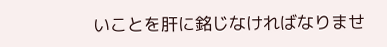いことを肝に銘じなければなりませ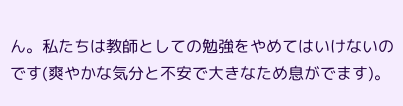ん。私たちは教師としての勉強をやめてはいけないのです(爽やかな気分と不安で大きなため息がでます)。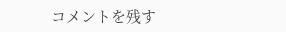コメントを残す